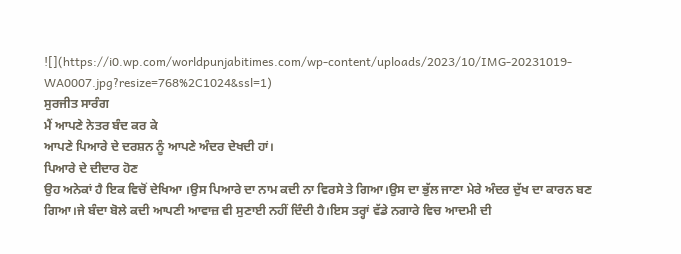![](https://i0.wp.com/worldpunjabitimes.com/wp-content/uploads/2023/10/IMG-20231019-WA0007.jpg?resize=768%2C1024&ssl=1)
ਸੁਰਜੀਤ ਸਾਰੰਗ
ਮੈਂ ਆਪਣੇ ਨੇਤਰ ਬੰਦ ਕਰ ਕੇ
ਆਪਣੇ ਪਿਆਰੇ ਦੇ ਦਰਸ਼ਨ ਨੂੰ ਆਪਣੇ ਅੰਦਰ ਦੇਖਦੀ ਹਾਂ।
ਪਿਆਰੇ ਦੇ ਦੀਦਾਰ ਹੋਣ
ਉਹ ਅਨੇਕਾਂ ਹੈ ਇਕ ਵਿਚੋਂ ਦੇਖਿਆ ।ਉਸ ਪਿਆਰੇ ਦਾ ਨਾਮ ਕਦੀ ਨਾ ਵਿਰਸੇ ਤੇ ਗਿਆ।ਉਸ ਦਾ ਭੁੱਲ ਜਾਣਾ ਮੇਰੇ ਅੰਦਰ ਦੁੱਖ ਦਾ ਕਾਰਨ ਬਣ ਗਿਆ।ਜੇ ਬੰਦਾ ਬੋਲੇ ਕਦੀ ਆਪਣੀ ਆਵਾਜ਼ ਵੀ ਸੁਣਾਈ ਨਹੀਂ ਦਿੰਦੀ ਹੈ।ਇਸ ਤਰ੍ਹਾਂ ਵੱਡੇ ਨਗਾਰੇ ਵਿਚ ਆਦਮੀ ਦੀ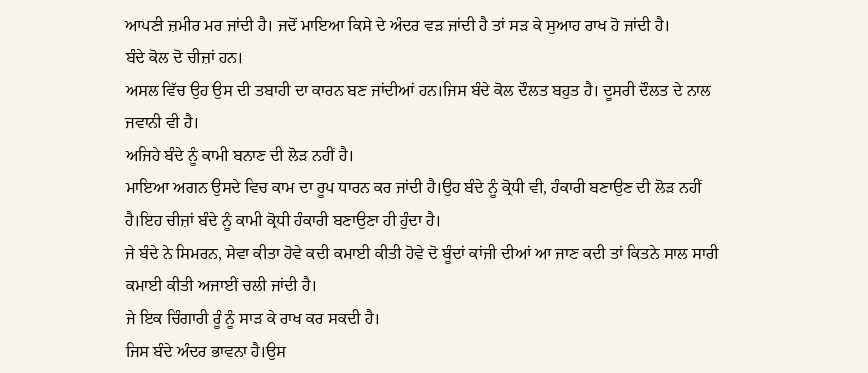ਆਪਣੀ ਜ਼ਮੀਰ ਮਰ ਜਾਂਦੀ ਹੈ। ਜਦੋਂ ਮਾਇਆ ਕਿਸੇ ਦੇ ਅੰਦਰ ਵੜ ਜਾਂਦੀ ਹੈ ਤਾਂ ਸੜ ਕੇ ਸੁਆਹ ਰਾਖ ਹੋ ਜਾਂਦੀ ਹੈ।
ਬੰਦੇ ਕੋਲ ਦੋ ਚੀਜ਼ਾਂ ਹਨ।
ਅਸਲ ਵਿੱਚ ਉਹ ਉਸ ਦੀ ਤਬਾਹੀ ਦਾ ਕਾਰਨ ਬਣ ਜਾਂਦੀਆਂ ਹਨ।ਜਿਸ ਬੰਦੇ ਕੋਲ ਦੌਲਤ ਬਹੁਤ ਹੈ। ਦੂਸਰੀ ਦੌਲਤ ਦੇ ਨਾਲ ਜਵਾਨੀ ਵੀ ਹੈ।
ਅਜਿਹੇ ਬੰਦੇ ਨੂੰ ਕਾਮੀ ਬਨਾਣ ਦੀ ਲੋੜ ਨਹੀਂ ਹੈ।
ਮਾਇਆ ਅਗਨ ਉਸਦੇ ਵਿਚ ਕਾਮ ਦਾ ਰੂਪ ਧਾਰਨ ਕਰ ਜਾਂਦੀ ਹੈ।ਉਹ ਬੰਦੇ ਨੂੰ ਕ੍ਰੋਧੀ ਵੀ, ਹੰਕਾਰੀ ਬਣਾਉਣ ਦੀ ਲੋੜ ਨਹੀਂ ਹੈ।ਇਹ ਚੀਜ਼ਾਂ ਬੰਦੇ ਨੂੰ ਕਾਮੀ ਕ੍ਰੋਧੀ ਹੰਕਾਰੀ ਬਣਾਉਣਾ ਹੀ ਹੁੰਦਾ ਹੈ।
ਜੇ ਬੰਦੇ ਨੇ ਸਿਮਰਨ, ਸੇਵਾ ਕੀਤਾ ਹੋਵੇ ਕਦੀ ਕਮਾਈ ਕੀਤੀ ਹੋਵੇ ਦੋ ਬੂੰਦਾਂ ਕਾਂਜੀ ਦੀਆਂ ਆ ਜਾਣ ਕਦੀ ਤਾਂ ਕਿਤਨੇ ਸਾਲ ਸਾਰੀ ਕਮਾਈ ਕੀਤੀ ਅਜਾਈਂ ਚਲੀ ਜਾਂਦੀ ਹੈ।
ਜੇ ਇਕ ਚਿੰਗਾਰੀ ਰੂੰ ਨੂੰ ਸਾੜ ਕੇ ਰਾਖ ਕਰ ਸਕਦੀ ਹੈ।
ਜਿਸ ਬੰਦੇ ਅੰਦਰ ਭਾਵਨਾ ਹੈ।ਉਸ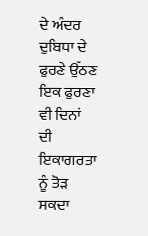ਦੇ ਅੰਦਰ ਦੁਬਿਧਾ ਦੇ ਫੁਰਣੇ ਉੱਠਣ ਇਕ ਫੁਰਣਾ ਵੀ ਦਿਨਾਂ ਦੀ ਇਕਾਗਰਤਾ ਨੂੰ ਤੋੜ ਸਕਦਾ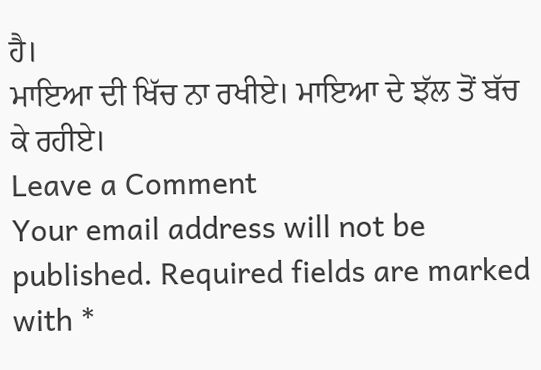ਹੈ।
ਮਾਇਆ ਦੀ ਖਿੱਚ ਨਾ ਰਖੀਏ। ਮਾਇਆ ਦੇ ਝੱਲ ਤੋਂ ਬੱਚ ਕੇ ਰਹੀਏ।
Leave a Comment
Your email address will not be published. Required fields are marked with *